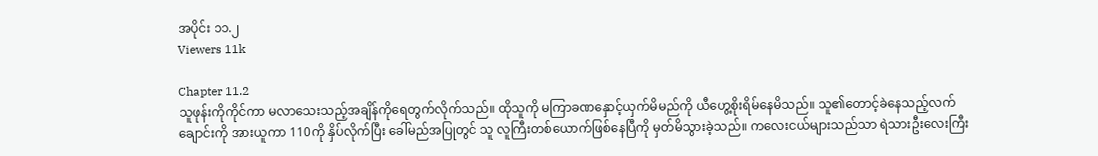အပိုင်း ၁၁.၂
Viewers 11k

Chapter 11.2
သူဖုန်းကိုကိုင်ကာ မလာသေးသည့်အချိန်ကိုရေတွက်လိုက်သည်။ ထိုသူကို မကြာခဏနှောင့်ယှက်မိမည်ကို ယီဟွေ့စိုးရိမ်နေမိသည်။ သူ၏တောင့်ခဲနေသည့်လက်ချောင်းကို အားယူကာ 110ကို နှိပ်လိုက်ပြီး ခေါ်မည်အပြုတွင် သူ လူကြီးတစ်ယောက်ဖြစ်နေပြီကို မှတ်မိသွားခဲ့သည်။ ကလေးငယ်များသည်သာ ရဲသားဦးလေးကြီး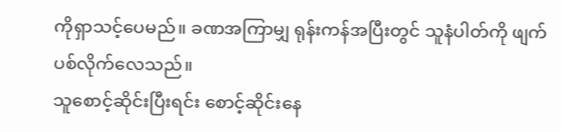ကိုရှာသင့်ပေမည်။ ခဏအကြာမျှ ရုန်းကန်အပြီးတွင် သူနံပါတ်ကို ဖျက်ပစ်လိုက်လေသည်။
သူစောင့်ဆိုင်းပြီးရင်း စောင့်ဆိုင်းနေ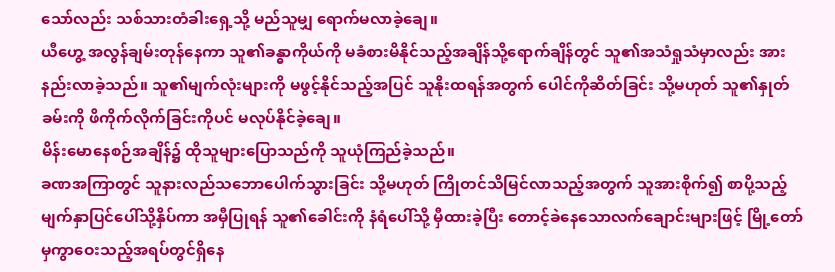သော်လည်း သစ်သားတံခါးရှေ့သို့ မည်သူမျှ ရောက်မလာခဲ့ချေ။
ယီဟွေ့ အလွန်ချမ်းတုန်နေကာ သူ၏ခန္ဓာကိုယ်ကို မခံစားမိနိုင်သည့်အချိန်သို့ရောက်ချိန်တွင် သူ၏အသံရှုသံမှာလည်း အားနည်းလာခဲ့သည်။ သူ၏မျက်လုံးများကို မဖွင့်နိုင်သည့်အပြင် သူနိုးထရန်အတွက် ပေါင်ကိုဆိတ်ခြင်း သို့မဟုတ် သူ၏နှုတ်ခမ်းကို ဖိကိုက်လိုက်ခြင်းကိုပင် မလုပ်နိုင်ခဲ့ချေ။
မိန်းမောနေစဉ်အချိန်၌ ထိုသူများပြောသည်ကို သူယုံကြည်ခဲ့သည်။
ခဏအကြာတွင် သူနားလည်သဘောပေါက်သွားခြင်း သို့မဟုတ် ကြိုတင်သိမြင်လာသည့်အတွက် သူအားစိုက်၍ စာပို့သည့်မျက်နှာပြင်ပေါ်သို့နှိပ်ကာ အမှီပြုရန် သူ၏ခေါင်းကို နံရံပေါ်သို့ မှီထားခဲ့ပြီး တောင့်ခဲနေသောလက်ချောင်းများဖြင့် မြို့တော်မှကွာဝေးသည့်အရပ်တွင်ရှိနေ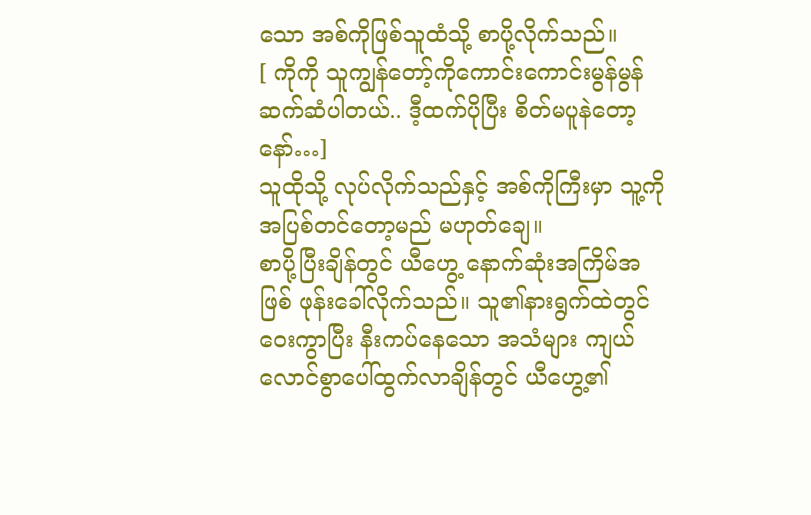သော အစ်ကိုဖြစ်သူထံသို့ စာပို့လိုက်သည်။
[ ကိုကို သူကျွန်တော့်ကိုကောင်းကောင်းမွန်မွန်ဆက်ဆံပါတယ်.. ဒီ့ထက်ပိုပြီး စိတ်မပူနဲတော့နော်…]
သူထိုသို့ လုပ်လိုက်သည်နှင့် အစ်ကိုကြီးမှာ သူ့ကို အပြစ်တင်တော့မည် မဟုတ်ချေ။
စာပို့ပြီးချိန်တွင် ယီဟွေ့‌ နောက်ဆုံးအကြိမ်အဖြစ် ဖုန်းခေါ်လိုက်သည်။ သူ၏နားရွက်ထဲတွင် ဝေးကွာပြီး နီးကပ်နေသော အသံများ ကျယ်လောင်စွာပေါ်ထွက်လာချိန်တွင် ယီဟွေ့၏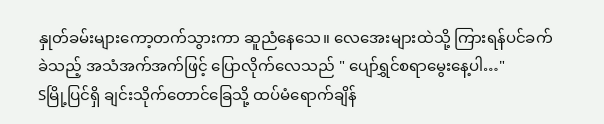နှုတ်ခမ်းများကော့တက်သွားကာ ဆူညံနေသေ။ လေအေးများထဲသို့ ကြားရန်ပင်ခက်ခဲသည့် အသံအက်အက်ဖြင့် ပြောလိုက်လေသည် " ပျော်ရွှင်စရာမွေးနေ့ပါ…"
Sမြို့ပြင်ရှိ ချင်းသိုက်တောင်ခြေသို့ ထပ်မံရောက်ချိန်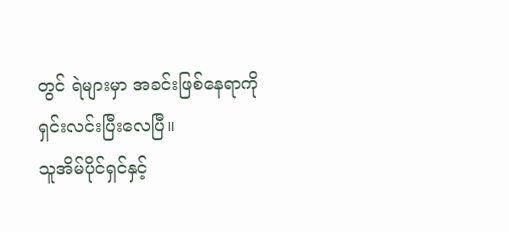တွင် ရဲများမှာ အခင်းဖြစ်နေရာကို ရှင်းလင်းပြီးလေပြီ။
သူအိမ်ပိုင်ရှင်နှင့်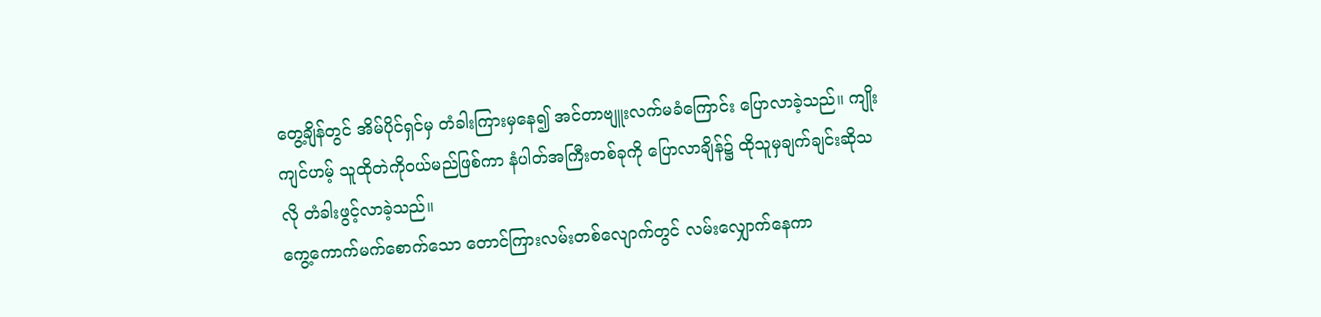တွေ့ချိန်တွင် အိမ်ပိုင်ရှင်မှ တံခါးကြားမှနေ၍ အင်တာဗျူးလက်မခံကြောင်း ပြောလာခဲ့သည်။ ကျိုးကျင်ဟမ့် သူထိုတဲကိုဝယ်မည်ဖြစ်ကာ နံပါတ်အကြီးတစ်ခုကို ပြောလာချိန်၌ ထိုသူမှချက်ချင်းဆိုသလို တံခါးဖွင့်လာခဲ့သည်။
ကွေ့ကောက်မက်စောက်သော တောင်ကြားလမ်းတစ်လျောက်တွင် လမ်းလျှောက်နေကာ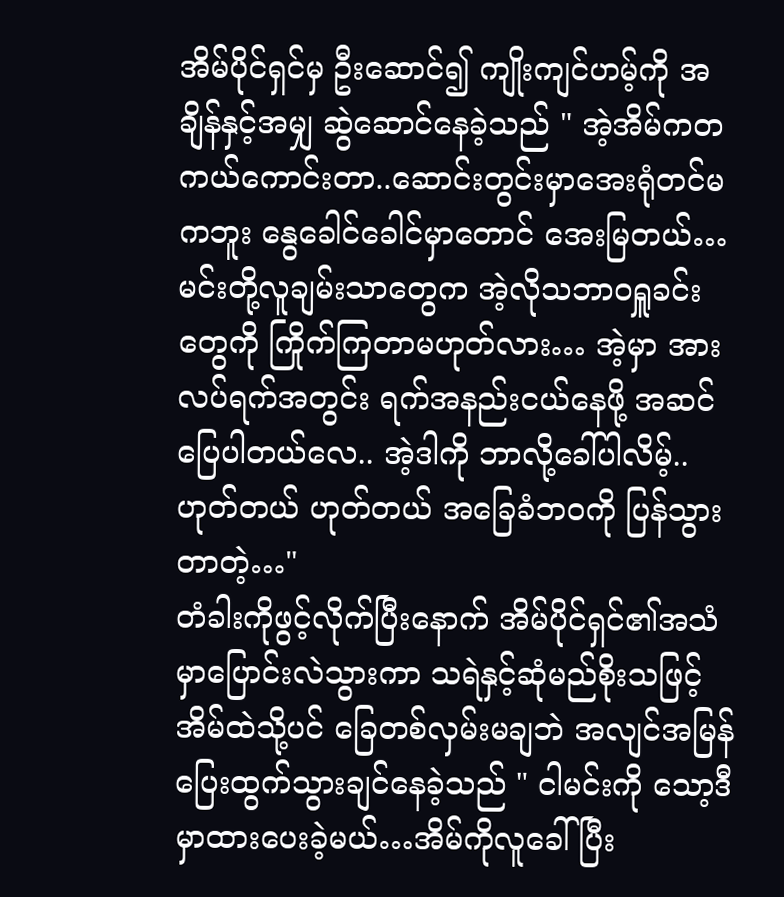အိမ်ပိုင်ရှင်မှ ဦးဆောင်၍ ကျိုးကျင်ဟမ့်ကို အချိန်နှင့်အမျှ ဆွဲဆောင်နေခဲ့သည် " အဲ့အိမ်ကတကယ်ကောင်းတာ..ဆောင်းတွင်းမှာအေးရုံတင်မကဘူး နွေခေါင်ခေါင်မှာတောင် အေးမြတယ်…မင်းတို့လူချမ်းသာတွေက အဲ့လိုသဘာဝရှူခင်းတွေကို ကြိုက်ကြတာမဟုတ်လား… အဲ့မှာ အားလပ်ရက်အတွင်း ရက်အနည်းငယ်နေဖို့ အဆင်ပြေပါတယ်လေ.. အဲ့ဒါကို ဘာလို့ခေါ်ပါလိမ့်.. ဟုတ်တယ် ဟုတ်တယ် အခြေခံဘဝကို ပြန်သွားတာတဲ့…"
တံခါးကိုဖွင့်လိုက်ပြီးနောက် အိမ်ပိုင်ရှင်၏အသံမှာပြောင်းလဲသွားကာ သရဲနှင့်ဆုံမည်စိုးသဖြင့် အိမ်ထဲသို့ပင် ခြေတစ်လှမ်းမချဘဲ အလျင်အမြန် ပြေးထွက်သွားချင်နေခဲ့သည် " ငါမင်းကို သော့ဒီမှာထားပေးခဲ့မယ်…အိမ်ကိုလူခေါ်ပြီး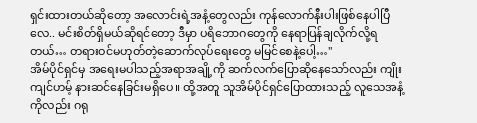ရှင်းထားတယ်ဆိုတော့ အလောင်းရဲ့အနံ့တွေလည်း ကုန်လောက်နီးပါးဖြစ်နေပါပြီလေ.. မင်းစိတ်ရှိမယ်ဆိုရင်တော့ ဒီမှာ ပရိဘောဂတွေကို နေရာပြန်ချလိုက်လို့ရတယ်… တရားဝင်မဟုတ်တဲ့ဆောက်လုပ်ရေးတွေ မမြင်စေနဲ့ပေါ့…"
အိမ်ပိုင်ရှင်မှ အရေးမပါသည့်အရာအချို့ကို ဆက်လက်ပြောဆိုနေသော်လည်း ကျိုးကျင်ဟမ့် နား‌ဆင်နေခြင်းမရှိပေ။ ထို့အတူ သူအိမ်ပိုင်ရှင်ပြောထားသည့် လူသေအနံ့ကိုလည်း ဂရု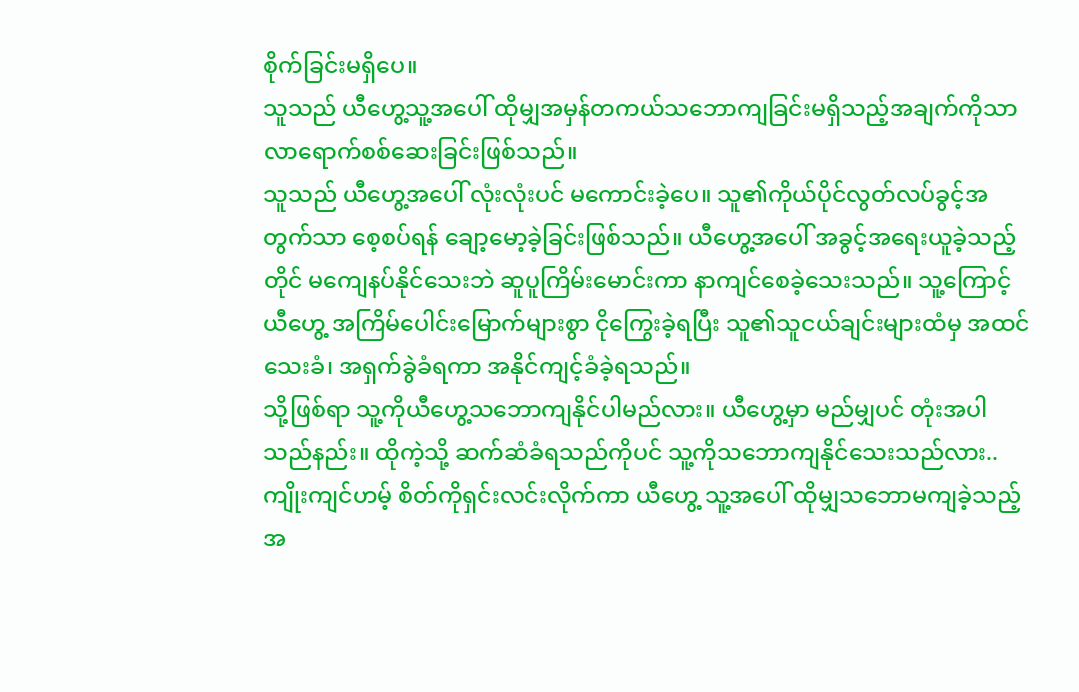စိုက်ခြင်းမရှိပေ။
သူသည် ယီဟွေ့သူ့အပေါ် ထိုမျှအမှန်တကယ်သဘောကျခြင်းမရှိသည့်အချက်ကိုသာ လာရောက်စစ်ဆေးခြင်းဖြစ်သည်။
သူသည် ယီဟွေ့အပေါ် လုံးလုံးပင် မကောင်းခဲ့ပေ။ သူ၏ကိုယ်ပိုင်လွတ်လပ်ခွင့်အတွက်သာ စေ့စပ်ရန် ချော့မော့ခဲ့ခြင်းဖြစ်သည်။ ယီဟွေ့အပေါ် အခွင့်အရေးယူခဲ့သည့်တိုင် မကျေနပ်နိုင်သေးဘဲ ဆူပူကြိမ်းမောင်းကာ နာကျင်စေခဲ့သေးသည်။ သူ့ကြောင့် ယီဟွေ့ အကြိမ်ပေါင်းမြောက်များစွာ ငိုကြွေးခဲ့ရပြီး သူ၏သူငယ်ချင်းများထံမှ အထင်သေးခံ၊ အရှက်ခွဲခံရကာ အနိုင်ကျင့်ခံခဲ့ရသည်။
သို့ဖြစ်ရာ သူ့ကိုယီဟွေ့သဘောကျနိုင်ပါမည်လား။ ယီဟွေ့မှာ မည်မျှပင် တုံးအပါသည်နည်း။ ထိုကဲ့သို့ ဆက်ဆံခံရသည်ကိုပင် သူ့ကိုသဘောကျနိုင်သေးသည်လား..
ကျိုးကျင်ဟမ့် စိတ်ကိုရှင်းလင်းလိုက်ကာ ယီဟွေ့ သူ့အပေါ် ထိုမျှသဘောမကျခဲ့သည့် အ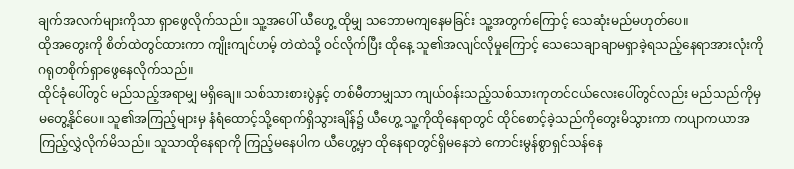ချက်အလက်များကိုသာ ရှာဖွေလိုက်သည်။ သူ့အပေါ် ယီဟွေ့ ထိုမျှ သဘောမကျနေမခြင်း သူ့အတွက်ကြောင့် သေဆုံးမည်မဟုတ်ပေ။
ထိုအတွေးကို စိတ်ထဲတွင်ထားကာ ကျိုးကျင်ဟမ့် တဲထဲသို့ ဝင်လိုက်ပြီး ထိုနေ့ သူ၏အလျင်လိုမှုကြောင့် သေသေချာချာမရှာခဲ့ရသည့်နေရာအားလုံးကို ဂရုတစိုက်ရှာဖွေနေလိုက်သည်။
ထိုင်ခုံပေါ်တွင် မည်သည့်အရာမျှ မရှိချေ။ သစ်သားစားပွဲနှင့် တစ်မီတာမျှသာ ကျယ်ဝန်းသည့်သစ်သားကုတင်ငယ်လေးပေါ်တွင်လည်း မည်သည်ကိုမှ မတွေ့နိုင်ပေ။ သူ၏အကြည့်များမှ နံရံထောင့်သို့ရောက်ရှိသွားချိန်၌ ယီဟွေ့ သူ့ကိုထိုနေရာတွင် ထိုင်စောင့်ခဲ့သည်ကိုတွေးမိသွားကာ ကပျာကယာအကြည့်လွှဲလိုက်မိသည်။ သူသာထိုနေရာကို ကြည့်မနေပါက ယီဟွေ့မှာ ထိုနေရာတွင်ရှိမနေဘဲ ကောင်းမွန်စွာရှင်သန်နေ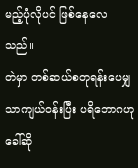မည့်ပုံလိုပင် ဖြစ်နေလေသည်။
တဲမှာ တစ်ဆယ်စတုရန်းပေမျှသာကျယ်ဝန်းပြီး ပရိဘောဂဟုခေါ်ဆို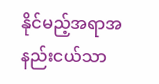နိုင်မည့်အရာအနည်းငယ်သာ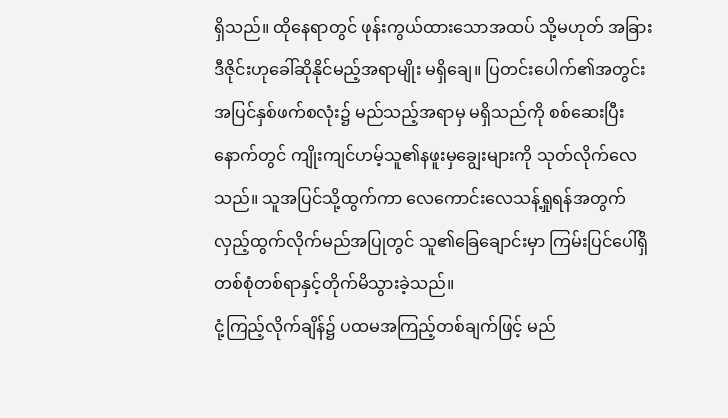ရှိသည်။ ထိုနေရာတွင် ဖုန်းကွယ်ထားသောအထပ် သို့မဟုတ် အခြားဒီဇိုင်းဟုခေါ်ဆိုနိုင်မည့်အရာမျိုး မရှိချေ။ ပြတင်းပေါက်၏အတွင်းအပြင်နှစ်ဖက်စလုံး၌ မည်သည့်အရာမှ မရှိသည်ကို စစ်ဆေးပြီးနောက်တွင် ကျိုးကျင်ဟမ့်သူ၏နဖူးမှချွေးများကို သုတ်လိုက်လေသည်။ သူအပြင်သို့ထွက်ကာ လေကောင်းလေသန့်ရှုရန်အတွက် လှည့်ထွက်လိုက်မည်အပြုတွင် ‌သူ၏ခြေချောင်းမှာ ကြမ်းပြင်ပေါ်ရှိ တစ်စုံတစ်ရာနှင့်တိုက်မိသွားခဲ့သည်။
ငုံ့ကြည့်လိုက်ချိန်၌ ပထမအကြည့်တစ်ချက်ဖြင့် မည်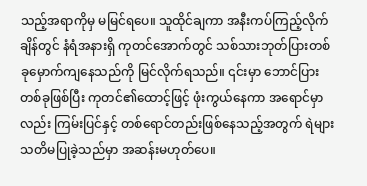သည့်အရာကိုမှ မမြင်ရပေ။ သူထိုင်ချကာ အနီးကပ်ကြည့်လိုက်ချိန်တွင် နံရံအနားရှိ ကုတင်အောက်တွင် သစ်သားဘုတ်ပြားတစ်ခုမှောက်ကျနေသည်ကို မြင်လိုက်ရသည်။ ၎င်းမှာ ဘောင်ပြားတစ်ခုဖြစ်ပြီး ကုတင်၏ထောင့်ဖြင့် ဖုံးကွယ်နေကာ အရောင်မှာလည်း ကြမ်းပြင်နှင့် တစ်ရောင်တည်းဖြစ်နေသည့်အတွက် ရဲများသတိမပြုခဲ့သည်မှာ အဆန်းမဟုတ်ပေ။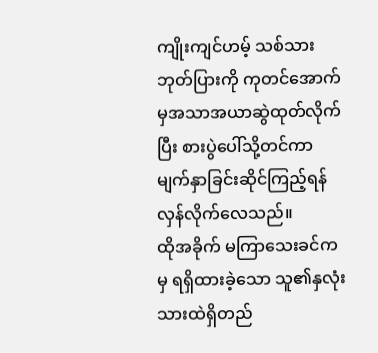ကျိုးကျင်ဟမ့် သစ်သားဘုတ်ပြားကို ကုတင်အောက်မှအသာအယာဆွဲထုတ်လိုက်ပြီး စားပွဲပေါ်သို့တင်ကာ မျက်နှာခြင်းဆိုင်ကြည့်ရန် လှန်လိုက်လေသည်။
ထိုအခိုက် မကြာသေးခင်ကမှ ရရှိထားခဲ့သော သူ၏နှလုံးသားထဲရှိတည်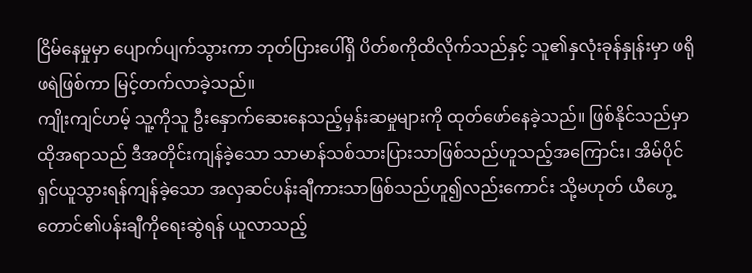ငြိမ်နေမှုမှာ ပျောက်ပျက်သွားကာ ‌ဘုတ်ပြားပေါ်ရှိ ပိတ်စကိုထိလိုက်သည်နှင့် သူ၏နှလုံးခုန်နှုန်းမှာ ဖရိုဖရဲဖြစ်ကာ မြင့်တက်လာခဲ့သည်။
ကျိုးကျင်ဟမ့် သူ့ကိုသူ ဦးနှောက်ဆေးနေသည့်မှန်းဆမှုများကို ထုတ်ဖော်နေခဲ့သည်။ ဖြစ်နိုင်သည်မှာ ထိုအရာသည် ဒီအတိုင်းကျန်ခဲ့သော သာမာန်သစ်သားပြားသာဖြစ်သည်ဟူသည့်အကြောင်း၊ အိမ်ပိုင်ရှင်ယူသွားရန်ကျန်ခဲ့သော အလှဆင်ပန်းချီကားသာဖြစ်သည်ဟူ၍လည်းကောင်း သို့မဟုတ် ယီဟွေ့ တောင်၏ပန်းချီကိုရေးဆွဲရန် ယူလာသည့်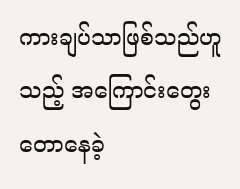ကားချပ်သာဖြစ်သည်ဟူသည့် အကြောင်းတွေးတောနေခဲ့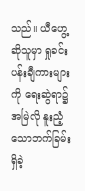သည်။ ယီဟွေ့ဆိုသူမှာ ရှုခင်းပန်းချီကားများကို ရေးဆွဲရာ၌ အမြဲလို နူးညံ့သောဘက်ခြမ်းရှိခဲ့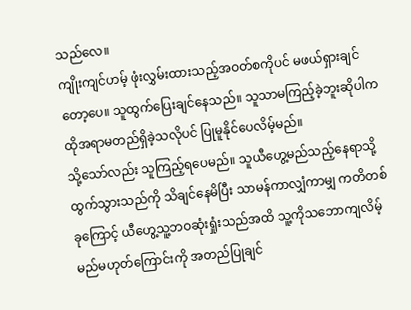သည်လေ။
ကျိုးကျင်ဟမ့် ဖုံးလွှမ်းထားသည့်အဝတ်စကိုပင် မဖယ်ရှားချင်တော့ပေ။ သူထွက်ပြေးချင်နေသည်။ သူသာမကြည့်ခဲ့ဘူးဆိုပါက ထိုအရာမတည်ရှိခဲ့သလိုပင် ပြုမူနိုင်ပေလိမ့်မည်။
သို့သော်လည်း သူကြည့်ရပေမည်။ သူယီဟွေ့မည်သည့်နေရာသို့ ထွက်သွားသည်ကို သိချင်နေမိပြီး သာမန်ကာလျှံကာမျှ ကတိတစ်ခုကြောင့် ယီဟွေ့သူ့ဘဝဆုံးရှုံးသည်အထိ သူ့ကိုသဘောကျလိမ့်မည်မဟုတ်ကြောင်းကို အတည်ပြုချင်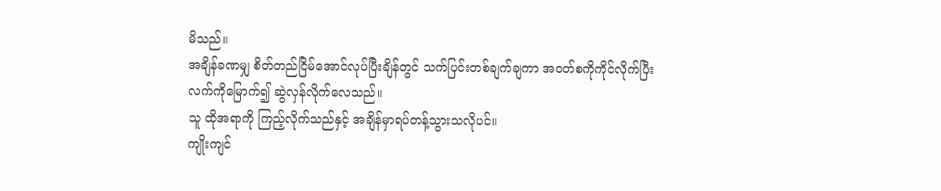မိသည်။
အချိန်ခဏမျှ စိတ်တည်ငြိမ်အောင်လုပ်ပြီးချိန်တွင် သက်ပြင်းတစ်ချက်ချကာ အဝတ်စကိုကိုင်လိုက်ပြီး လက်ကိုမြောက်၍ ဆွဲလှန်လိုက်လေသည်။
သူ ထိုအရာကို ကြည့်လိုက်သည်နှင့် အချိန်မှာရပ်တန့်သွားသလိုပင်။
ကျိုးကျင်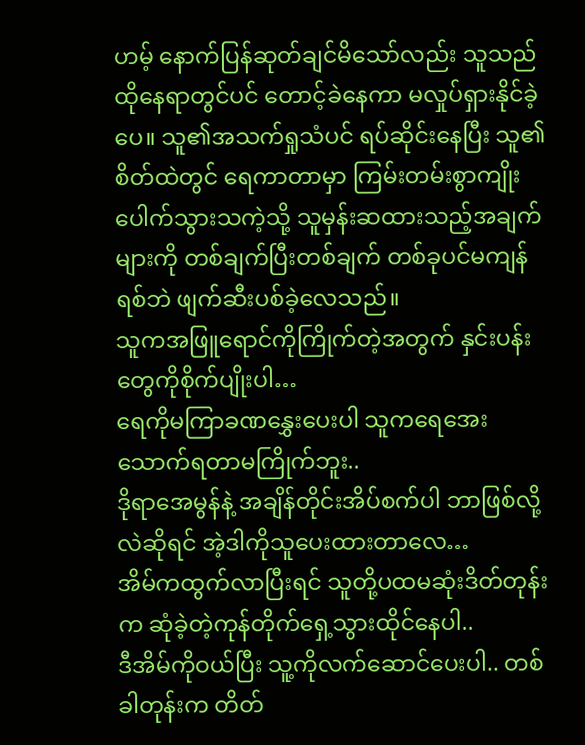ဟမ့် နောက်ပြန်ဆုတ်ချင်မိသော်လည်း သူသည်ထိုနေရာတွင်ပင် တောင့်ခဲနေကာ မလှုပ်ရှားနိုင်ခဲ့ပေ။ သူ၏အသက်ရှုသံပင် ရပ်ဆိုင်းနေပြီး သူ၏စိတ်ထဲတွင် ရေကာတာမှာ ကြမ်းတမ်းစွာကျိုးပေါက်သွားသကဲ့သို့ သူမှန်းဆထားသည့်အချက်များကို တစ်ချက်ပြီးတစ်ချက် တစ်ခုပင်မကျန်ရစ်ဘဲ ဖျက်ဆီးပစ်ခဲ့လေသည်။
သူကအဖြူရောင်ကိုကြိုက်တဲ့အတွက် နှင်းပန်းတွေကိုစိုက်ပျိုးပါ…
ရေကိုမကြာခဏနွှေးပေးပါ သူကရေအေးသောက်ရတာမကြိုက်ဘူး..
ဒိုရာအေမွန်နဲ့ အချိန်တိုင်းအိပ်စက်ပါ ဘာဖြစ်လို့လဲ‌ဆိုရင် အဲ့ဒါကိုသူပေးထားတာလေ…
အိမ်ကထွက်လာပြီးရင် သူတို့ပထမဆုံးဒိတ်တုန်းက ဆုံခဲ့တဲ့ကုန်တိုက်ရှေ့သွားထိုင်နေပါ..
ဒီအိမ်ကိုဝယ်ပြီး သူ့ကိုလက်ဆောင်ပေးပါ.. တစ်ခါတုန်းက တိတ်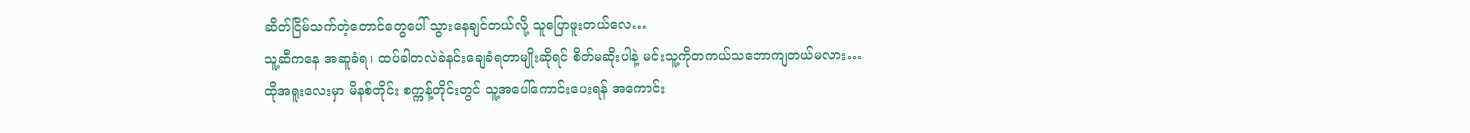ဆိတ်ငြိမ်သက်တဲ့တောင်တွေပေါ် သွားနေချင်တယ်လို့ သူပြောဖူးတယ်လေ…
သူ့ဆီကနေ အဆူခံရ၊ ထပ်ခါတလဲခဲနင်းချေခံရတာမျိုးဆိုရင် စိတ်မဆိုးပါနဲ့ မင်းသူ့ကိုတကယ်သဘောကျတယ်မလား…
ထိုအရူးလေးမှာ မိနစ်တိုင်း စက္ကန့်တိုင်းတွင် သူ့အပေါ်ကောင်းပေးရန် အကောင်း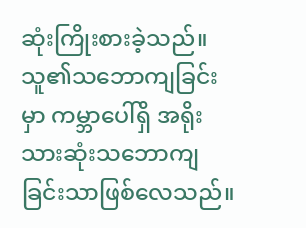ဆုံးကြိုးစားခဲ့သည်။ သူ၏သဘောကျခြင်းမှာ ကမ္ဘာပေါ်ရှိ အရိုးသားဆုံးသဘောကျခြင်းသာဖြစ်လေသည်။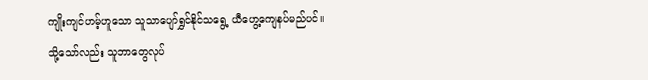ကျိုးကျင်ဟမ့်ဟူသော သူသာပျော်ရွှင်နိုင်သရွေ့ ယီဟွေ့ကျေနပ်မည်ပင်။
သို့သော်လည်း သူဘာတွေလုပ်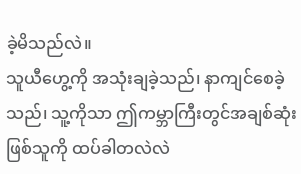ခဲ့မိသည်လဲ။
သူယီဟွေ့ကို အသုံးချခဲ့သည်၊ နာကျင်စေခဲ့သည်၊ သူ့ကိုသာ ဤကမ္ဘာကြီးတွင်အချစ်ဆုံးဖြစ်သူကို ထပ်ခါတလဲလဲ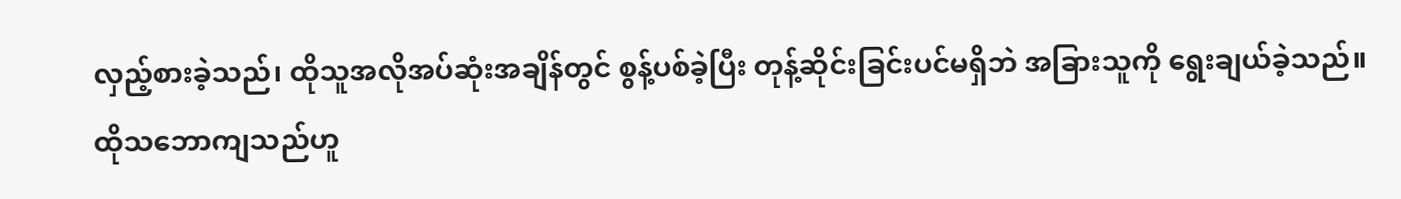လှည့်စားခဲ့သည်၊ ထိုသူအလိုအပ်ဆုံးအချိန်တွင် စွန့်ပစ်ခဲ့ပြီး တုန့်ဆိုင်းခြင်းပင်မရှိဘဲ အခြားသူကို ရွေးချယ်ခဲ့သည်။
ထိုသဘောကျသည်ဟူ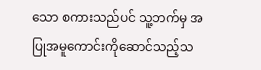သော စကားသည်ပင် သူ့ဘက်မှ အပြုအမူကောင်းကိုဆောင်သည့်သ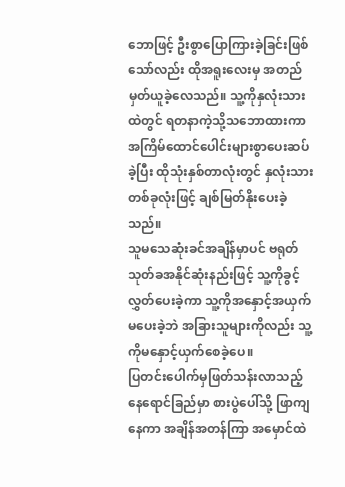ဘောဖြင့် ဦးစွာပြောကြားခဲ့ခြင်းဖြစ်သော်လည်း ထိုအရူးလေးမှ အတည်မှတ်ယူခဲ့လေသည်။ သူ့ကိုနှလုံးသားထဲတွင် ရတနာကဲ့သို့သဘောထားကာ အကြိမ်ထောင်ပေါင်းများစွာပေးဆပ်ခဲ့ပြီး ထိုသုံးနှစ်တာလုံးတွင် နှလုံးသားတစ်ခုလုံးဖြင့် ချစ်မြတ်နိုးပေးခဲ့သည်။
သူမသေဆုံးခင်အချိန်မှာပင် ဗရုတ်သုတ်ခအနိုင်ဆုံးနည်းဖြင့် သူ့ကိုခွင့်လွှတ်ပေးခဲ့ကာ သူ့ကိုအနှောင့်အယှက်မပေးခဲ့ဘဲ အခြားသူများကိုလည်း သူ့ကိုမနှောင့်ယှက်စေခဲ့ပေ။
ပြတင်းပေါက်မှဖြတ်သန်းလာသည့် နေရောင်ခြည်မှာ စားပွဲပေါ်သို့ ဖြာကျနေကာ အချိန်အတန်ကြာ အမှောင်ထဲ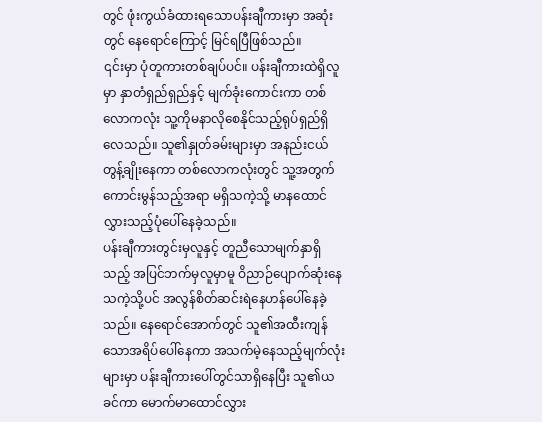တွင် ဖုံးကွယ်ခံထားရသောပန်းချီကားမှာ အဆုံးတွင် နေရောင်ကြောင့် မြင်ရပြီဖြစ်သည်။
၎င်းမှာ ပုံတူကားတစ်ချပ်ပင်။ ပန်းချီကားထဲရှိလူမှာ နှာတံရှည်ရှည်နှင့် မျက်ခုံးကောင်းကာ တစ်လောကလုံး သူ့ကိုမနာလိုစေနိုင်သည့်ရုပ်ရှည်ရှိလေသည်။ သူ၏နှုတ်ခမ်းများမှာ အနည်းငယ်တွန့်ချိုးနေကာ တစ်လောကလုံးတွင် သူ့အတွက်ကောင်းမွန်သည့်အရာ မရှိသကဲ့သို့ မာနထောင်လွှားသည့်ပုံပေါ်နေခဲ့သည်။
ပန်းချီကားတွင်းမှလူနှင့် တူညီသောမျက်နှာရှိသည့် အပြင်ဘက်မှလူမှာမူ ဝိညာဉ်ပျောက်ဆုံးနေသကဲ့သို့ပင် အလွန်စိတ်ဆင်းရဲနေဟန်ပေါ်နေခဲ့သည်။ နေရောင်အောက်တွင် သူ၏အထီးကျန်သောအရိပ်ပေါ်နေကာ အသက်မဲ့နေသည့်မျက်လုံးများမှာ ပန်းချီကားပေါ်တွင်သာရှိနေပြီး သူ၏ယခင်ကာ မောက်မာထောင်လွှား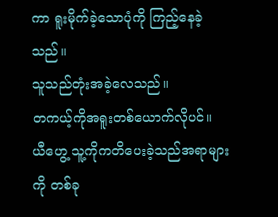ကာ ရူးမိုက်ခဲ့သောပုံကို ကြည့်နေခဲ့သည်။
သူသည်တုံးအခဲ့လေသည်။
တကယ့်ကိုအရူးတစ်ယောက်လိုပင်။
ယီဟွေ့ သူ့ကိုကတိပေးခဲ့သည်အရာများကို တစ်ခု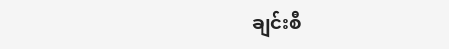ချင်းစီ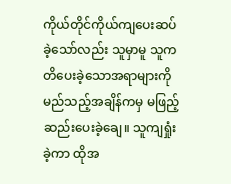ကိုယ်တိုင်ကိုယ်ကျပေးဆပ်ခဲ့သော်လည်း သူမှာမူ သူကတိပေးခဲ့သောအရာများကို မည်သည့်အချိန်ကမှ မဖြည့်ဆည်းပေးခဲ့ချေ။ သူကျရှုံးခဲ့ကာ ထိုအ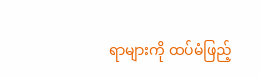ရာများကို ထပ်မံဖြည့်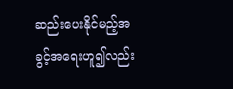ဆည်းပေးနိုင်မည့်အခွင့်အရေးဟူ၍လည်း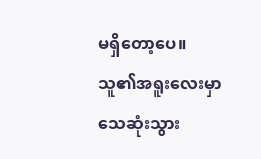မရှိတော့ပေ။
သူ၏အရူးလေးမှာ သေဆုံးသွား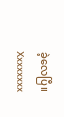ခဲ့လေပြီ။
Xxxxxxxx